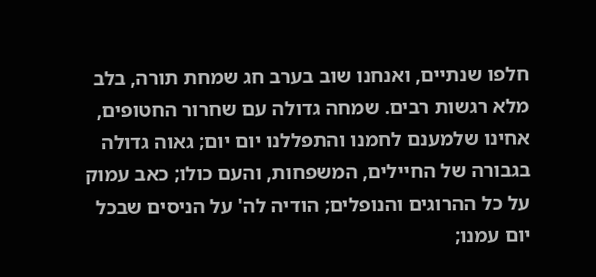חלפו שנתיים, ואנחנו שוב בערב חג שמחת תורה, בלב מלא רגשות רבים. שמחה גדולה עם שחרור החטופים, אחינו שלמענם לחמנו והתפללנו יום יום; גאוה גדולה בגבורה של החיילים, המשפחות, והעם כולו; כאב עמוק על כל ההרוגים והנופלים; הודיה לה' על הניסים שבכל יום עמנו;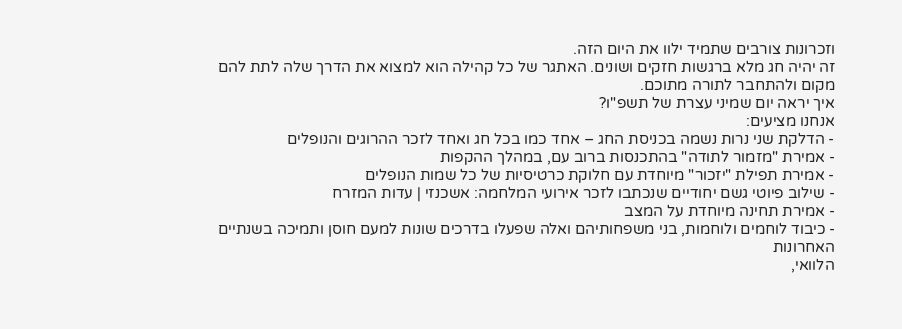וזכרונות צורבים שתמיד ילוו את היום הזה.
זה יהיה חג מלא ברגשות חזקים ושונים. האתגר של כל קהילה הוא למצוא את הדרך שלה לתת להם מקום ולהתחבר לתורה מתוכם.
איך יראה יום שמיני עצרת של תשפ"ו?
אנחנו מציעים:
- הדלקת שני נרות נשמה בכניסת החג – אחד כמו בכל חג ואחד לזכר ההרוגים והנופלים
- אמירת "מזמור לתודה" בהתכנסות ברוב עם, במהלך ההקפות
- אמירת תפילת "יזכור" מיוחדת עם חלוקת כרטיסיות של כל שמות הנופלים
- שילוב פיוטי גשם יחודיים שנכתבו לזכר אירועי המלחמה: אשכנזי | עדות המזרח
- אמירת תחינה מיוחדת על המצב
- כיבוד לוחמים ולוחמות, בני משפחותיהם ואלה שפעלו בדרכים שונות למעם חוסן ותמיכה בשנתיים האחרונות
הלוואי,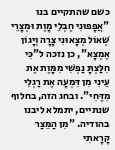כשם שהתקיים בנו "אֲפָפוּנִי חֶבְלֵי מָוֶת וּמְצָרֵי שְׁאוֹל מְצָאוּנִי צָרָה וְיָגוֹן אֶמְצָא", כן נזכה ל"כִּי חִלַּצְתָּ נַפְשִׁי מִמָּוֶת אֶת עֵינִי מִן דִּמְעָה אֶת רַגְלִי מִדֶּחִי". ובחג הזה, בחלוף שנתיים, יתמלא ליבנו בהודיה. "מִן הַמֵּצַר קָרָאתִי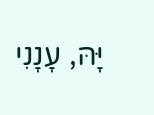יָּהּ, עָנָנִי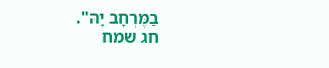בַמֶּרְחָב יָהּ".
חג שמח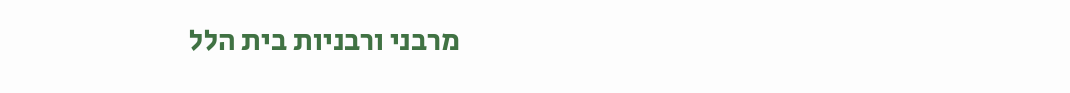מרבני ורבניות בית הלל